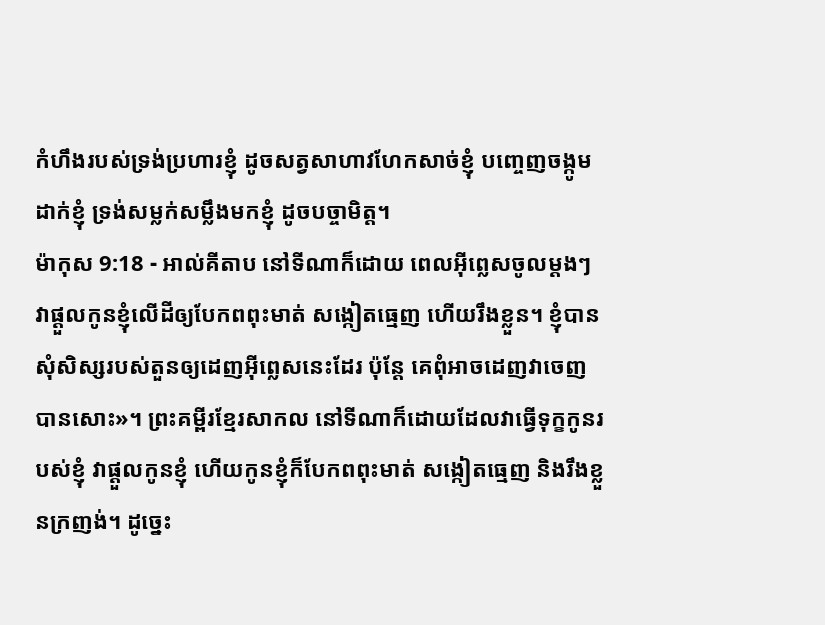កំហឹងរបស់ទ្រង់ប្រហារខ្ញុំ ដូចសត្វសាហាវហែកសាច់ខ្ញុំ បញ្ចេញចង្កូមដាក់ខ្ញុំ ទ្រង់សម្លក់សម្លឹងមកខ្ញុំ ដូចបច្ចាមិត្ត។
ម៉ាកុស 9:18 - អាល់គីតាប នៅទីណាក៏ដោយ ពេលអ៊ីព្លេសចូលម្ដងៗ វាផ្ដួលកូនខ្ញុំលើដីឲ្យបែកពពុះមាត់ សង្កៀតធ្មេញ ហើយរឹងខ្លួន។ ខ្ញុំបានសុំសិស្សរបស់តួនឲ្យដេញអ៊ីព្លេសនេះដែរ ប៉ុន្ដែ គេពុំអាចដេញវាចេញបានសោះ»។ ព្រះគម្ពីរខ្មែរសាកល នៅទីណាក៏ដោយដែលវាធ្វើទុក្ខកូនរបស់ខ្ញុំ វាផ្ដួលកូនខ្ញុំ ហើយកូនខ្ញុំក៏បែកពពុះមាត់ សង្កៀតធ្មេញ និងរឹងខ្លួនក្រញង់។ ដូច្នេះ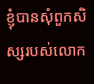ខ្ញុំបានសុំពួកសិស្សរបស់លោក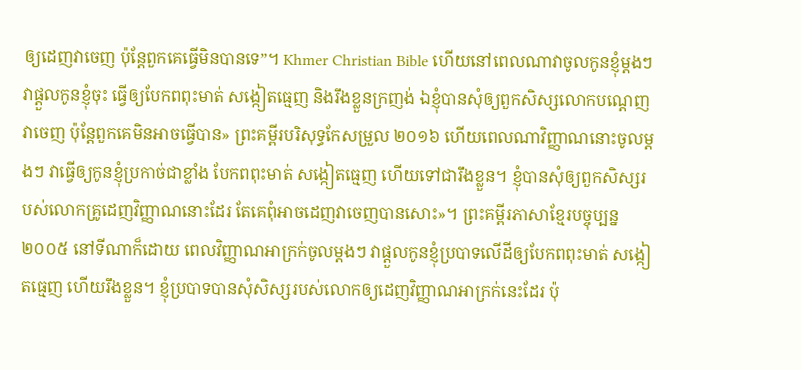ឲ្យដេញវាចេញ ប៉ុន្តែពួកគេធ្វើមិនបានទេ”។ Khmer Christian Bible ហើយនៅពេលណាវាចូលកូនខ្ញុំម្ដងៗ វាផ្ដួលកូនខ្ញុំចុះ ធ្វើឲ្យបែកពពុះមាត់ សង្កៀតធ្មេញ និងរឹងខ្លួនក្រញង់ ឯខ្ញុំបានសុំឲ្យពួកសិស្សលោកបណ្ដេញវាចេញ ប៉ុន្ដែពួកគេមិនអាចធ្វើបាន» ព្រះគម្ពីរបរិសុទ្ធកែសម្រួល ២០១៦ ហើយពេលណាវិញ្ញាណនោះចូលម្តងៗ វាធ្វើឲ្យកូនខ្ញុំប្រកាច់ជាខ្លាំង បែកពពុះមាត់ សង្កៀតធ្មេញ ហើយទៅជារឹងខ្លួន។ ខ្ញុំបានសុំឲ្យពួកសិស្សរបស់លោកគ្រូដេញវិញ្ញាណនោះដែរ តែគេពុំអាចដេញវាចេញបានសោះ»។ ព្រះគម្ពីរភាសាខ្មែរបច្ចុប្បន្ន ២០០៥ នៅទីណាក៏ដោយ ពេលវិញ្ញាណអាក្រក់ចូលម្ដងៗ វាផ្ដួលកូនខ្ញុំប្របាទលើដីឲ្យបែកពពុះមាត់ សង្កៀតធ្មេញ ហើយរឹងខ្លួន។ ខ្ញុំប្របាទបានសុំសិស្សរបស់លោកឲ្យដេញវិញ្ញាណអាក្រក់នេះដែរ ប៉ុ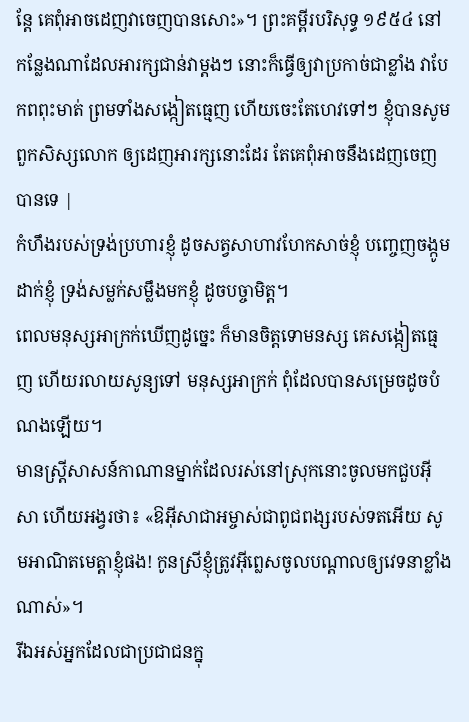ន្តែ គេពុំអាចដេញវាចេញបានសោះ»។ ព្រះគម្ពីរបរិសុទ្ធ ១៩៥៤ នៅកន្លែងណាដែលអារក្សជាន់វាម្តងៗ នោះក៏ធ្វើឲ្យវាប្រកាច់ជាខ្លាំង វាបែកពពុះមាត់ ព្រមទាំងសង្កៀតធ្មេញ ហើយចេះតែហេវទៅៗ ខ្ញុំបានសូមពួកសិស្សលោក ឲ្យដេញអារក្សនោះដែរ តែគេពុំអាចនឹងដេញចេញបានទេ |
កំហឹងរបស់ទ្រង់ប្រហារខ្ញុំ ដូចសត្វសាហាវហែកសាច់ខ្ញុំ បញ្ចេញចង្កូមដាក់ខ្ញុំ ទ្រង់សម្លក់សម្លឹងមកខ្ញុំ ដូចបច្ចាមិត្ត។
ពេលមនុស្សអាក្រក់ឃើញដូច្នេះ ក៏មានចិត្តទោមនស្ស គេសង្កៀតធ្មេញ ហើយរលាយសូន្យទៅ មនុស្សអាក្រក់ ពុំដែលបានសម្រេចដូចបំណងឡើយ។
មានស្ដ្រីសាសន៍កាណានម្នាក់ដែលរស់នៅស្រុកនោះចូលមកជួបអ៊ីសា ហើយអង្វរថា៖ «ឱអ៊ីសាជាអម្ចាស់ជាពូជពង្សរបស់ទតអើយ សូមអាណិតមេត្ដាខ្ញុំផង! កូនស្រីខ្ញុំត្រូវអ៊ីព្លេសចូលបណ្ដាលឲ្យវេទនាខ្លាំងណាស់»។
រីឯអស់អ្នកដែលជាប្រជាជនក្នុ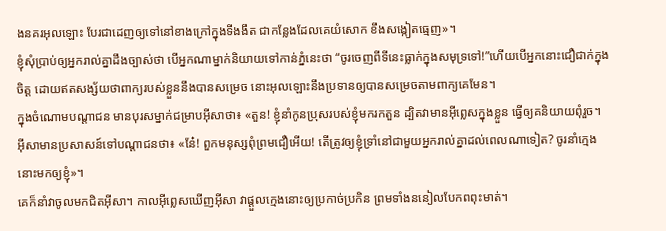ងនគរអុលឡោះ បែរជាដេញឲ្យទៅនៅខាងក្រៅក្នុងទីងងឹត ជាកន្លែងដែលគេយំសោក ខឹងសង្កៀតធ្មេញ»។
ខ្ញុំសុំប្រាប់ឲ្យអ្នករាល់គ្នាដឹងច្បាស់ថា បើអ្នកណាម្នាក់និយាយទៅកាន់ភ្នំនេះថា “ចូរចេញពីទីនេះធ្លាក់ក្នុងសមុទ្រទៅ!”ហើយបើអ្នកនោះជឿជាក់ក្នុងចិត្ដ ដោយឥតសង្ស័យថាពាក្យរបស់ខ្លួននឹងបានសម្រេច នោះអុលឡោះនឹងប្រទានឲ្យបានសម្រេចតាមពាក្យគេមែន។
ក្នុងចំណោមបណ្ដាជន មានបុរសម្នាក់ជម្រាបអ៊ីសាថា៖ «តួន! ខ្ញុំនាំកូនប្រុសរបស់ខ្ញុំមករកតួន ដ្បិតវាមានអ៊ីព្លេសក្នុងខ្លួន ធ្វើឲ្យគនិយាយពុំរួច។
អ៊ីសាមានប្រសាសន៍ទៅបណ្ដាជនថា៖ «នែ៎! ពួកមនុស្សពុំព្រមជឿអើយ! តើត្រូវឲ្យខ្ញុំទ្រាំនៅជាមួយអ្នករាល់គ្នាដល់ពេលណាទៀត? ចូរនាំក្មេងនោះមកឲ្យខ្ញុំ»។
គេក៏នាំវាចូលមកជិតអ៊ីសា។ កាលអ៊ីព្លេសឃើញអ៊ីសា វាផ្ដួលក្មេងនោះឲ្យប្រកាច់ប្រកិន ព្រមទាំងននៀលបែកពពុះមាត់។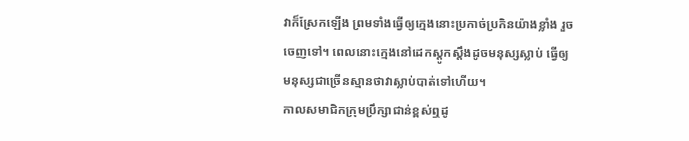វាក៏ស្រែកឡើង ព្រមទាំងធ្វើឲ្យក្មេងនោះប្រកាច់ប្រកិនយ៉ាងខ្លាំង រួចចេញទៅ។ ពេលនោះក្មេងនៅដេកស្ដូកស្ដឹងដូចមនុស្សស្លាប់ ធ្វើឲ្យមនុស្សជាច្រើនស្មានថាវាស្លាប់បាត់ទៅហើយ។
កាលសមាជិកក្រុមប្រឹក្សាជាន់ខ្ពស់ឮដូ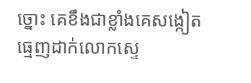ច្នោះ គេខឹងជាខ្លាំងគេសង្កៀតធ្មេញដាក់លោកស្ទេ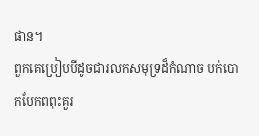ផាន។
ពួកគេប្រៀបបីដូចជារលកសមុទ្រដ៏កំណាច បក់បោកបែកពពុះគួរ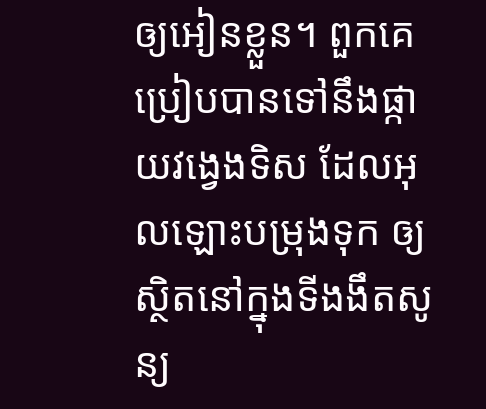ឲ្យអៀនខ្លួន។ ពួកគេប្រៀបបានទៅនឹងផ្កាយវង្វេងទិស ដែលអុលឡោះបម្រុងទុក ឲ្យស្ថិតនៅក្នុងទីងងឹតសូន្យ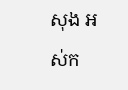សុង អស់ក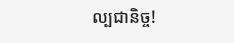ល្បជានិច្ច!